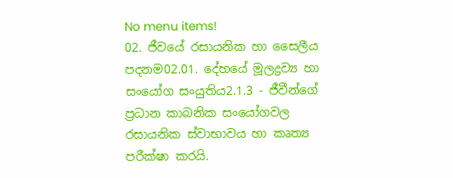No menu items!
02. ජීවයේ රසායනික හා සෛලීය පදනම02.01. දේහයේ මූලද්‍රව්‍ය හා සංයෝග සංයුතිය2.1.3 - ජීවීන්ගේ ප්‍රධාන කාබනික සං‍යෝගවල රසායනික ස්වාභාවය හා කෘත්‍ය පරීක්ෂා කරයි.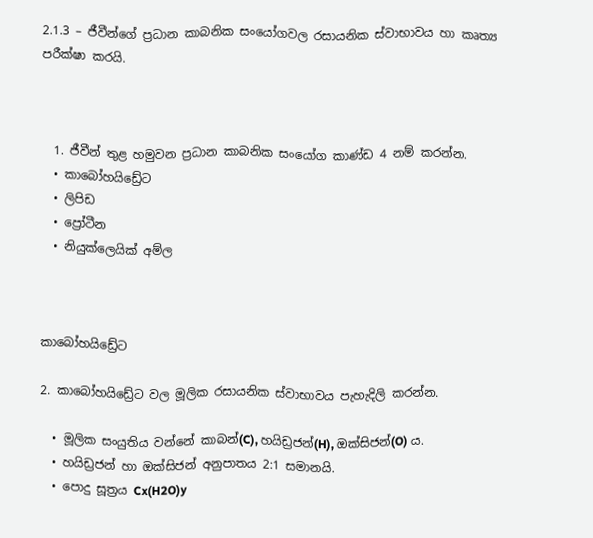2.1.3 – ජීවීන්ගේ ප්‍රධාන කාබනික සං‍යෝගවල රසායනික ස්වාභාවය හා කෘත්‍ය පරීක්ෂා කරයි.



  1. ජීවීන් තුළ හමුවන ප්‍රධාන කාබනික සං‍යෝග කාණ්ඩ 4 නම් කරන්න.
  • කාබෝහයිඩ්‍රේට
  • ලිපිඩ
  • ප්‍රෝටීන
  • නියුක්ලෙයික් අම්ල



කාබෝහයිඩ්‍රේට

2. කාබෝහයිඩ්‍රේට වල මූලික රසායනික ස්වාභාවය පැහැදිලි කරන්න.

  • මූලික සං‍යුතිය වන්නේ කාබන්(C), හයිඩ්‍රජන්(H), ඔක්සිජන්(O) ය.
  • හයිඩ්‍රජන් හා ඔක්සිජන් අනුපාතය 2:1 සමානයි.
  • පොදු සූත්‍රය Cx(H2O)y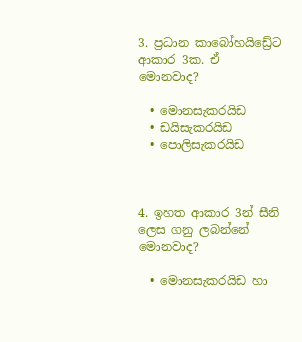3. ප්‍රධාන කාබෝහයිඩ්‍රේට ආකාර 3ක. ඒ මොනවාද?

  • මොනසැකරයිඩ
  • ඩයිසැකරයිඩ
  • පොලිසැකරයිඩ



4. ඉහත ආකාර 3න් සීනි ලෙස ගනු ලබන්නේ මොනවාද?

  • මොනසැකරයිඩ හා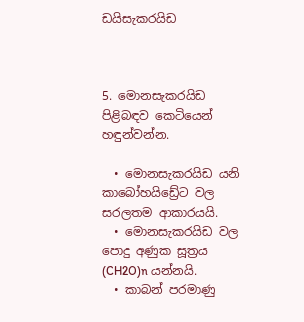ඩයිසැකරයිඩ



5. මොනසැකරයිඩ පිළිබඳව කෙටියෙන් හඳුන්වන්න.

  • මොනසැකරයිඩ යනි කාබෝහයිඩ්‍රේට වල සරලතම ආකාරයයි.
  • මොනසැකරයිඩ වල පොදු අණුක සූත්‍රය (CH2O)n යන්නයි.
  • කාබන් පරමාණු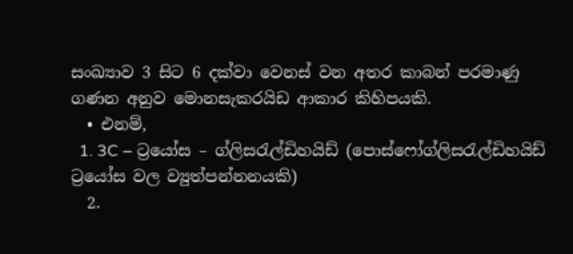සංඛ්‍යාව 3 සිට 6 දක්වා වෙනස් වන අතර කාබන් පරමාණු ගණන අනුව මොනසැකරයිඩ ආකාර කිහිපයකි.
  • එනම්,
  1. 3C – ට්‍රයෝස – ග්ලිසරැල්ඩිහයිඩ් (පොස්ෆෝග්ලිසරැල්ඩිහයිඩ් ට්‍රයෝස වල ව්‍යුත්පන්නනයකි)
  2.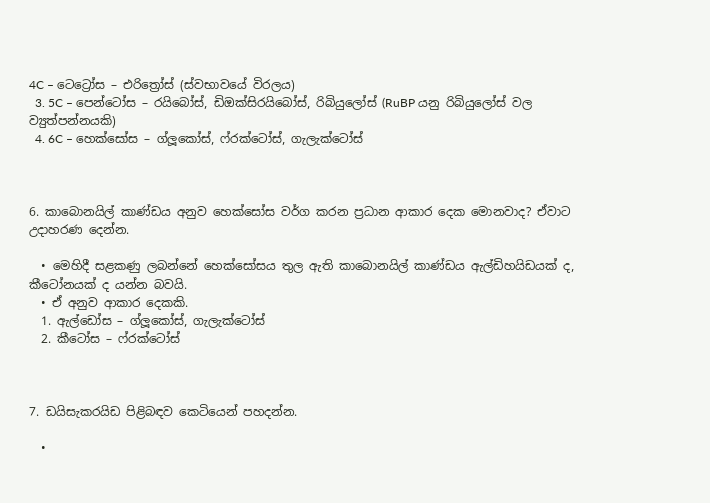4C – ටෙට්‍රෝස – එරිත්‍රෝස් (ස්වභාවයේ විරලය)
  3. 5C – පෙන්ටෝස – රයිබෝස්, ඩිඔක්සිරයිබෝස්, රිබියුලෝස් (RuBP යනු රිබියුලෝස් වල ව්‍යුත්පන්නයකි)
  4. 6C – හෙක්සෝස – ග්ලූකෝස්, ෆ්රක්ටෝස්, ගැලැක්ටෝස්



6. කාබොනයිල් කාණ්ඩය අනුව හෙක්සෝස වර්ග කරන ප්‍රධාන ආකාර දෙක මොනවාද? ඒවාට උදාහරණ දෙන්න.

  • මෙහිදී සළකණු ලබන්නේ හෙක්සෝසය තුල ඇති කාබොනයිල් කාණ්ඩය ඇල්ඩිහයිඩයක් ද, කීටෝනයක් ද යන්න බවයි.
  • ඒ අනුව ආකාර දෙකකි.
  1. ඇල්ඩෝස – ග්ලූකෝස්, ගැලැක්ටෝස්
  2. කීටෝස – ෆ්රක්ටෝස්



7. ඩයිසැකරයිඩ පිළිබඳව කෙටියෙන් පහදන්න.

  •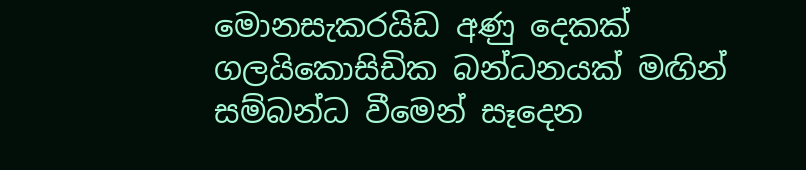මොනසැකරයිඩ අණු දෙකක් ගලයිකොසිඩික බන්ධනයක් මඟින් සම්බන්ධ වීමෙන් සෑදෙන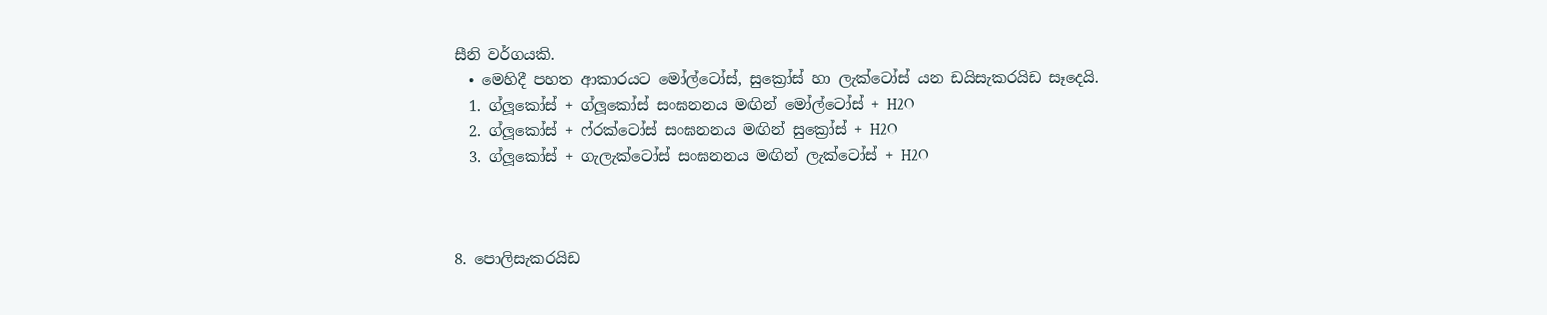සීනි වර්ගයකි.
  • මෙහිදී පහත ආකාරයට මෝල්ටෝස්, සුක්‍රෝස් හා ලැක්ටෝස් යන ඩයිසැකරයිඩ සෑදෙයි.
  1. ග්ලූකෝස් + ග්ලූකෝස් සංඝනනය මඟින් මෝල්ටෝස් + H2O
  2. ග්ලූකෝස් + ෆ්රක්ටෝස් සංඝනනය මඟින් සුක්‍රෝස් + H2O
  3. ග්ලූකෝස් + ගැලැක්ටෝස් සංඝනනය මඟින් ලැක්ටෝස් + H2O



8. පොලිසැකරයිඩ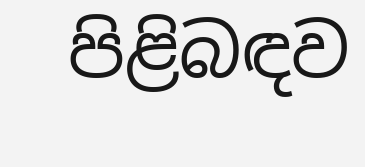පිළිබඳව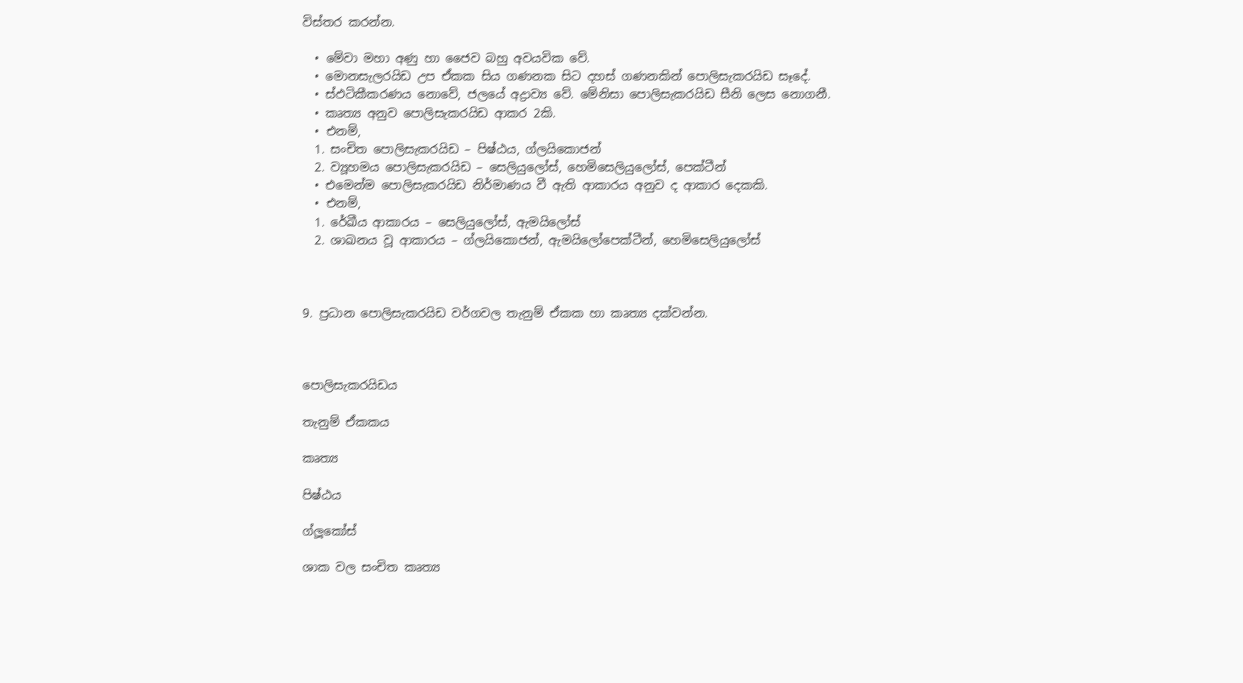විස්තර කරන්න.

  • මේවා මහා අණු හා ජෛව බහු අවයවික වේ.
  • මොනසැලරයිඩ උප ඒකක සිය ගණනක සිට දහස් ගණනකින් පොලිසැකරයිඩ සෑදේ.
  • ස්ඵටිකීකරණය නොවේ, ජලයේ අද්‍රාව්‍ය වේ. මේනිසා පොලිසැකරයිඩ සීනි ලෙස නොගනී.
  • කෘත්‍ය අනුව පොලිසැකරයිඩ ආකර 2කි.
  • එනම්,
  1. සංචිත පොලිසැකරයිඩ – පිෂ්ඨය, ග්ලයිකොජන්
  2. ව්‍යූහමය පොලිසැකරයිඩ – සෙලියුලෝස්, හෙමිසෙලියුලෝස්, පෙක්ටීන්
  • එමෙන්ම පොලිසැකරයිඩ නිර්මාණය වී ඇති ආකාරය අනුව ද ආකාර දෙකකි.
  • එනම්,
  1. රේඛීය ආකාරය – සෙලියුලෝස්, ඇමයිලෝස්
  2. ශාඛනය වූ ආකාරය – ග්ලයිකොජන්, ඇමයිලෝපෙක්ටීන්, හෙමිසෙලියුලෝස්



9. ප්‍රධාන පොලිසැකරයිඩ වර්ගවල තැනුම් ඒකක හා කෘත්‍ය දක්වන්න.



පොලිසැකරයිඩය

තැනුම් ඒකකය

කෘත්‍ය

පිෂ්ඨය

ග්ලූකෝස්

ශාක වල සංචිත කෘත්‍ය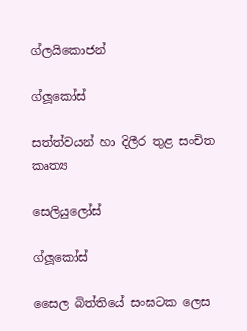ග්ලයිකොජන්

ග්ලූකෝස්

සත්ත්වයන් හා දිලීර තුළ සංචිත කෘත්‍ය

සෙලියුලෝස්

ග්ලූකෝස්

සෛල බිත්තියේ සංඝටක ලෙස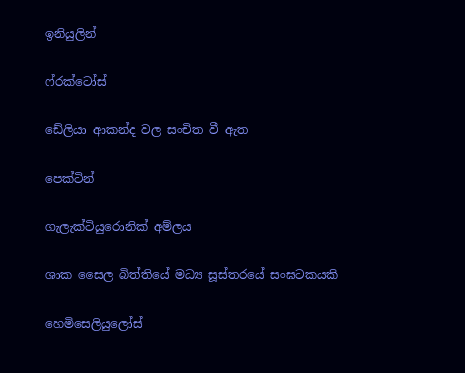ඉනියුලින්

ෆ්රක්ටෝස්

ඩේලියා ආකන්ද වල සංචිත වී ඇත

පෙක්ටින්

ගැලැක්ටියුරොනික් අම්ලය

ශාක සෛල බිත්තියේ මධ්‍ය සූස්තරයේ සංඝටකයකි

හෙමිසෙලියුලෝස්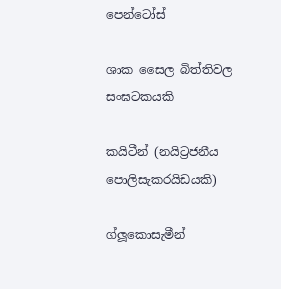පෙන්ටෝස්

ශාක සෛල බිත්තිවල සංඝටකයකි

කයිටීන් (නයිට්‍රජනීය පොලිසැකරයිඩයකි)

ග්ලූකොසැමීන්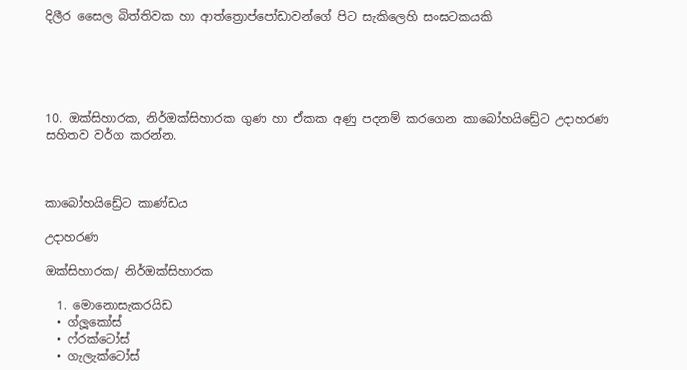දිලීර සෛල බිත්තිවක හා ආත්ත්‍රොප්පෝඩාවන්ගේ පිට සැකිලෙහි සංඝටකයකි





10. ඔක්සිහාරක, නිර්ඔක්සිහාරක ගුණ හා ඒකක අණු පදනම් කරගෙන කාබෝහයිඩ්‍රේට උදාහරණ සහිතව වර්ග කරන්න.



කාබෝහයිඩ්‍රේට කාණ්ඩය

උදාහරණ

ඔක්සිහාරක/ නිර්ඔක්සිහාරක

  1. මොනොසැකරයිඩ
  • ග්ලූකෝස්
  • ෆ්රක්ටෝස්
  • ගැලැක්ටෝස්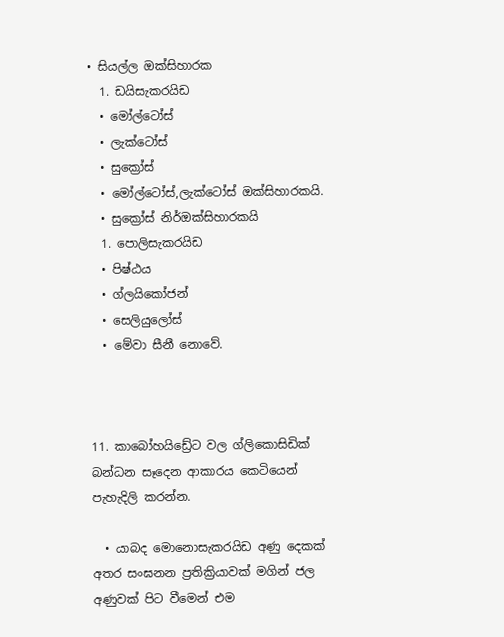• සියල්ල ඔක්සිහාරක
  1. ඩයිසැකරයිඩ
  • මෝල්ටෝස්
  • ලැක්ටෝස්
  • සුක්‍රෝස්
  • මෝල්ටෝස්,ලැක්ටෝස් ඔක්සිහාරකයි.
  • සුක්‍රෝස් නිර්ඔක්සිහාරකයි
  1. පොලිසැකරයිඩ
  • පිෂ්ඨය
  • ග්ලයිකෝජන්
  • සෙලියුලෝස්
  • මේවා සීනී නොවේ.



11. කාබෝහයිඩ්‍රේට වල ග්ලිකොසිඩික් බන්ධන සෑදෙන ආකාරය කෙටියෙන් පැහැදිලි කරන්න.

  • යාබද මොනොසැකරයිඩ අණු දෙකක් අතර සංඝනන ප්‍රතික්‍රියාවක් මගින් ජල අණුවක් පිට වීමෙන් එම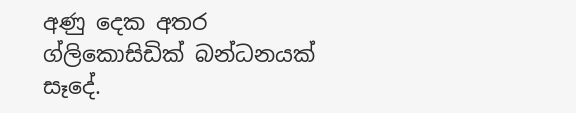අණු දෙක අතර ග්ලිකොසිඩික් බන්ධනයක් සෑදේ.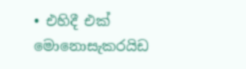• එහිදී එක් මොනොසැකරයිඩ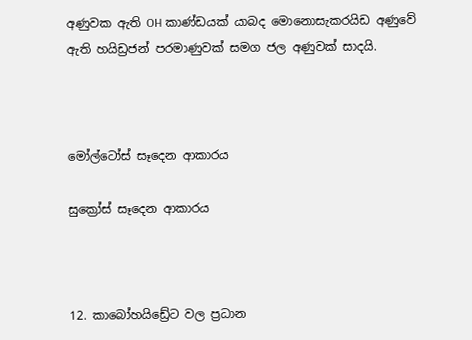අණුවක ඇති OH කාණ්ඩයක් යාබද මොනොසැකරයිඩ අණුවේ ඇති හයිඩ්‍රජන් පරමාණුවක් සමග ජල අණුවක් සාදයි.



මෝල්ටෝස් සෑදෙන ආකාරය

සුක්‍රෝස් සෑදෙන ආකාරය



12. කාබෝහයිඩ්‍රේට වල ප්‍රධාන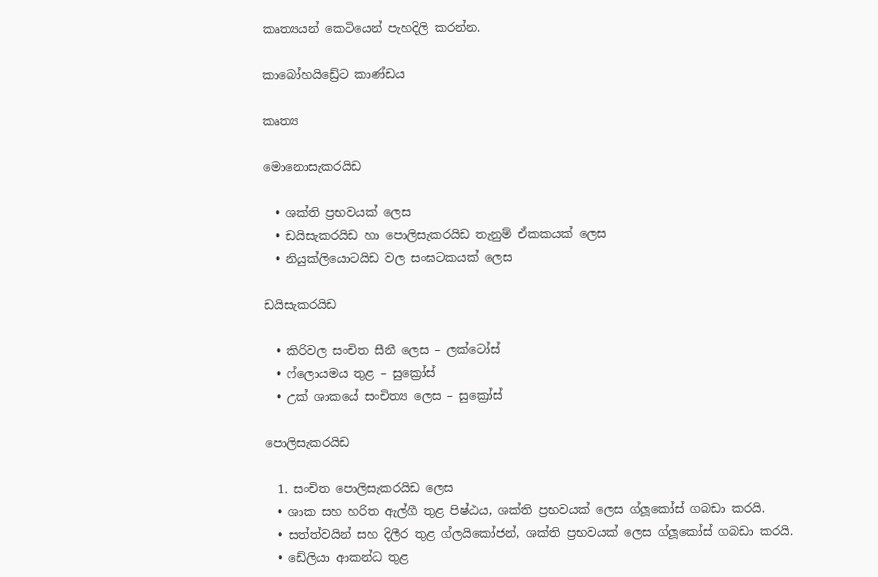කෘත්‍යයන් කෙටියෙන් පැහදිලි කරන්න.

කාබෝහයිඩ්‍රේට කාණ්ඩය

කෘත්‍ය

මොනොසැකරයිඩ

  • ශක්ති ප්‍රභවයක් ලෙස
  • ඩයිසැකරයිඩ හා පොලිසැකරයිඩ තැනුම් ඒකකයක් ලෙස
  • නියුක්ලියොටයිඩ වල සංඝටකයක් ලෙස

ඩයිසැකරයිඩ

  • කිරිවල සංචිත සීනී ලෙස – ලක්ටෝස්
  • ෆ්ලොයමය තුළ – සුක්‍රෝස්
  • උක් ශාකයේ සංචිත්‍ය ලෙස – සුක්‍රෝස්

පොලිසැකරයිඩ

  1. සංචිත පොලිසැකරයිඩ ලෙස
  • ශාක සහ හරිත ඇල්ගී තුළ පිෂ්ඨය, ශක්ති ප්‍රභවයක් ලෙස ග්ලූකෝස් ගබඩා කරයි.
  • සත්ත්වයින් සහ දිලීර තුළ ග්ලයිකෝජන්, ශක්ති ප්‍රභවයක් ලෙස ග්ලූකෝස් ගබඩා කරයි.
  • ඩේලියා ආකන්ධ තුළ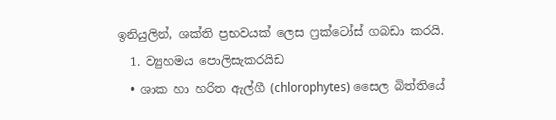ඉනියුලින්, ශක්ති ප්‍රභවයක් ලෙස ෆ්‍රක්ටෝස් ගබඩා කරයි.
  1. ව්‍යුහමය පොලිසැකරයිඩ
  • ශාක හා හරිත ඇල්ගී (chlorophytes) සෛල බිත්තියේ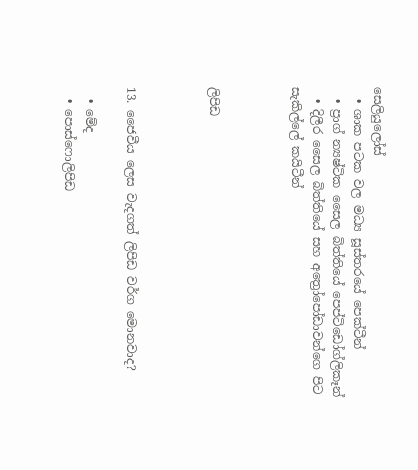සෙලියුලෝස්
  • ශාක පටක වල මධ්‍ය සූස්තරයේ පෙක්ටීන්
  • ප්‍රාග් න්‍යෂ්ටික සෛල බිත්තියේ පෙප්ටිඩෝග්ලිකෑන්
  • දිලීර සෛල බිත්තියේ සහ අත්‍රෝපෝඩාවන්ගෙ පිට සැකිල්ලේ කයිටීන්



ලිපිඩ



13. ජෛවීය ලෙස වැදගත් ලිපිඩ වර්ග මොනවාද?

  • මේද
  • පොස්ෆොලිපිඩ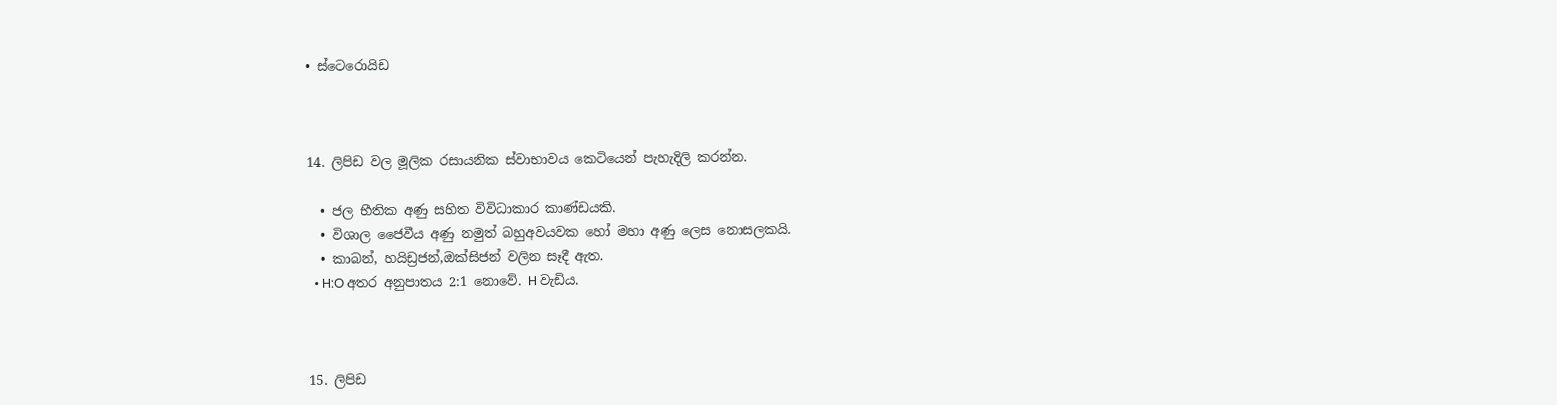• ස්ටෙරොයිඩ



14. ලිපිඩ වල මූලික රසායනික ස්වාභාවය කෙටියෙන් පැහැදිලි කරන්න.

  • ජල භීතික අණු සහිත විවිධාකාර කාණ්ඩයකි.
  • විශාල ජෛවීය අණු නමුත් බහුඅවයවක හෝ මහා අණු ලෙස නොසලකයි.
  • කාබන්, හයිඩ්‍රජන්,ඔක්සිජන් වලින සෑදී ඇත.
  • H:O අතර අනුපාතය 2:1 නොවේ. H වැඩිය.



15. ලිපිඩ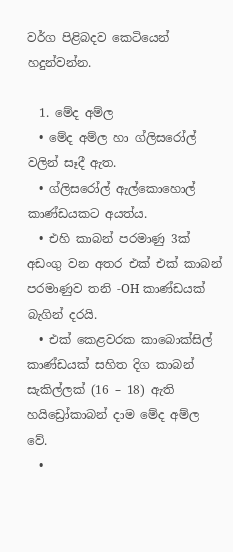වර්ග පිළිබදව කෙටියෙන් හදුන්වන්න.

  1. මේද අම්ල
  • මේද අම්ල හා ග්ලිසරෝල් වලින් සෑදී ඇත.
  • ග්ලිසරෝල් ඇල්කොහොල් කාණ්ඩයකට අයත්ය.
  • එහි කාබන් පරමාණු 3ක් අඩංගු වන අතර එක් එක් කාබන් පරමාණුව තනි -OH කාණ්ඩයක් බැගින් දරයි.
  • එක් කෙළවරක කාබොක්සිල් කාණ්ඩයක් සහිත දිග කාබන් සැකිල්ලක් (16 – 18) ඇති හයිඩ්‍රෝකාබන් දාම මේද අම්ල වේ.
  •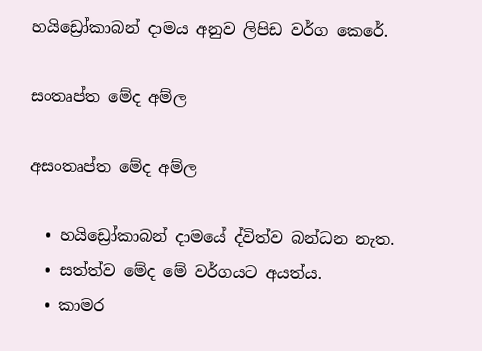හයිඩ්‍රෝකාබන් දාමය අනුව ලිපිඩ වර්ග කෙරේ.

සංතෘප්ත මේද අම්ල

අසංතෘප්ත මේද අම්ල

  • හයිඩ්‍රෝකාබන් දාමයේ ද්විත්ව බන්ධන නැත.
  • සත්ත්ව මේද මේ වර්ගයට අයත්ය.
  • කාමර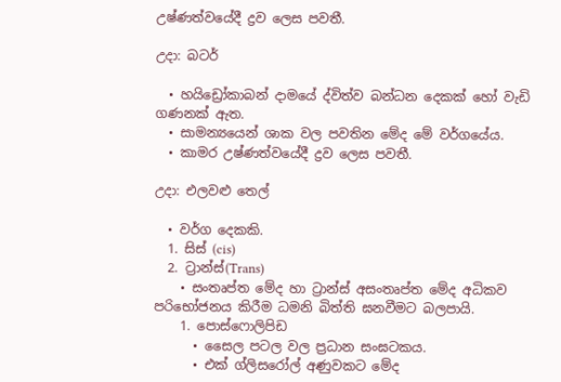උෂ්ණත්වයේදී ද්‍රව ලෙස පවතී.

උදා: බටර්

  • හයිඩ්‍රෝකාබන් දාමයේ ද්විත්ව බන්ධන දෙකක් හෝ වැඩි ගණනක් ඇත.
  • සාමන්‍යයෙන් ශාක වල පවතින මේද මේ වර්ගයේය.
  • කාමර උෂ්ණත්වයේදී ද්‍රව ලෙස පවතී.

උදා: එලවළු තෙල්

  • වර්ග දෙකකි.
  1. සිස් (cis)
  2. ට්‍රාන්ස්(Trans)
    • සංතෘප්ත මේද හා ට්‍රාන්ස් අසංතෘප්ත මේද අධිකව පරිභෝජනය කිරීම ධමනි බිත්ති ඝනවීමට බලපායි.
    1. පොස්ෆොලිපිඩ
      • සෛල පටල වල ප්‍රධාන සංඝටකය.
      • එක් ග්ලිසරෝල් අණුවකට මේද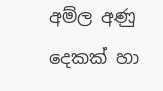අම්ල අණු දෙකක් හා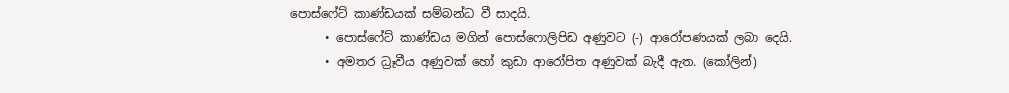පොස්ෆේට් කාණ්ඩයක් සම්බන්ධ වී සාදයි.
      • පොස්ෆේට් කාණ්ඩය මගින් පොස්ෆොලිපිඩ අණුවට (-) ආරෝපණයක් ලබා දෙයි.
      • අමතර ධ්‍රෑවීය අණුවක් හෝ කුඩා ආරෝපිත අණුවක් බැදී ඇත. (කෝලින්)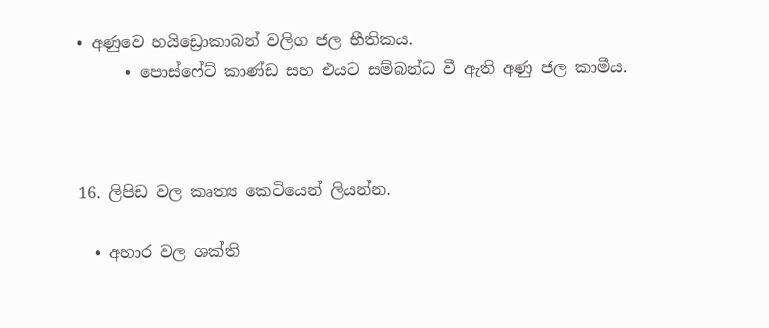• අණුවෙ හයිඩ්‍රොකාබන් වලිග ජල භීතිකය.
      • පොස්ෆේට් කාණ්ඩ සහ එයට සම්බන්ධ වී ඇති අණු ජල කාමීය.



16. ලිපිඩ වල කෘත්‍ය කෙටියෙන් ලියන්න.

  • අහාර වල ශක්ති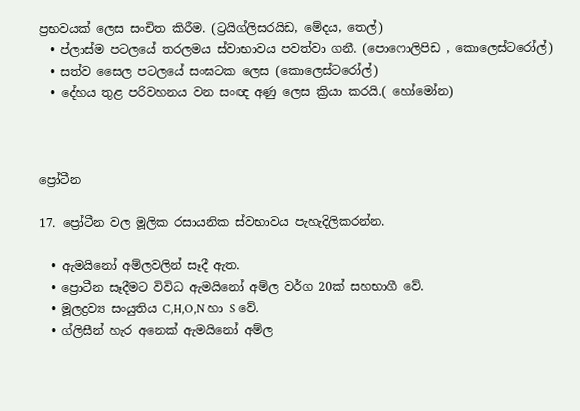ප්‍රභවයක් ලෙස සංචිත කිරීම. (ට්‍රයිග්ලිසරයිඩ, මේදය, තෙල්)
  • ප්ලාස්ම පටලයේ තරලමය ස්වාභාවය පවත්වා ගනී. (පොෆොලිපිඩ , කොලෙස්ටරෝල්)
  • සත්ව සෛල පටලයේ සංඝටක ලෙස (කොලෙස්ටරෝල්)
  • දේහය තුළ පරිවහනය වන සංඥ අණු ලෙස ක්‍රියා කරයි.( හෝමෝන)



ප්‍රෝටීන

17. ප්‍රෝටීන වල මූලික රසායනික ස්වභාවය පැහැදිලිකරන්න.

  • ඇමයිනෝ අම්ලවලින් සෑදී ඇත.
  • ප්‍රොටීන සෑදීමට විවිධ ඇමයිනෝ අම්ල වර්ග 20ක් සහභාගී වේ.
  • මූලද්‍රව්‍ය සං‍යුතිය C,H,O,N හා S වේ.
  • ග්ලිසීන් හැර අනෙක් ඇමයිනෝ අම්ල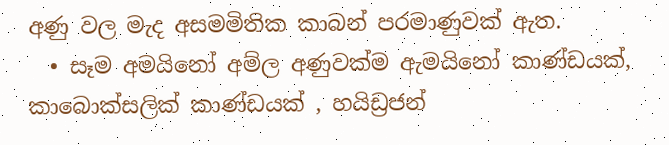අණු වල මැද අසමමිතික කාබන් පරමාණුවක් ඇත.
  • සෑම අමයිනෝ අම්ල අණුවක්ම ඇමයිනෝ කාණ්ඩයක්, කාබොක්සලික් කාණ්ඩයක් , හයිඩ්‍රජන්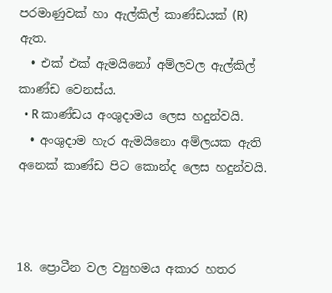පරමාණුවක් හා ඇල්කිල් කාණ්ඩයක් (R) ඇත.
  • එක් එක් ඇමයිනෝ අම්ලවල ඇල්කිල් කාණ්ඩ වෙනස්ය.
  • R කාණ්ඩය අංශුදාමය ලෙස හදුන්වයි.
  • අංශුදාම හැර ඇමයිනො අම්ලයක ඇති අනෙක් කාණ්ඩ පිට කොන්ද ලෙස හදුන්වයි.



18. ප්‍රොටීන වල ව්‍යුහමය අකාර හතර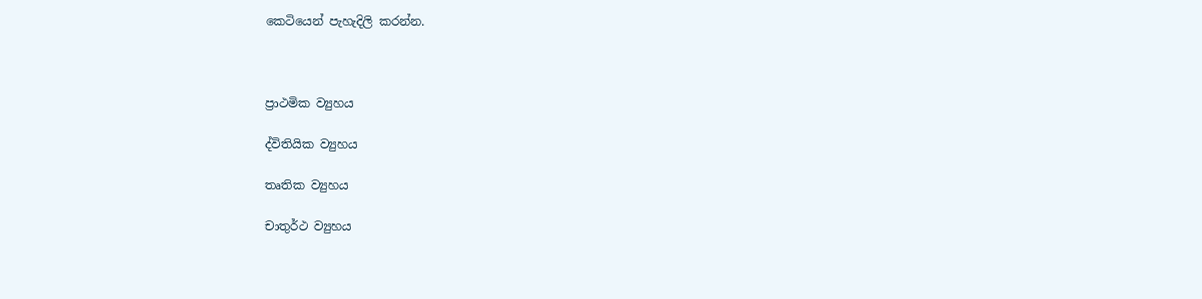කෙටියෙන් පැහැදිලි කරන්න.



ප්‍රාථමික ව්‍යුහය

ද්විතියික ව්‍යුහය

තෘතික ව්‍යුහය

චාතුර්ථ ව්‍යුහය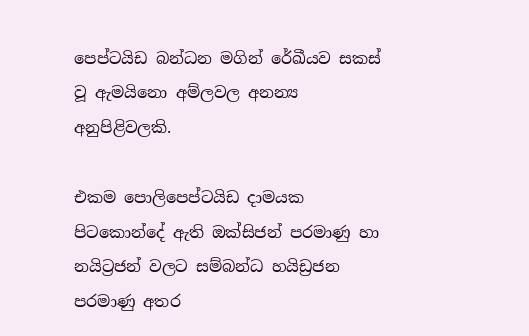පෙප්ටයිඩ බන්ධන මගින් රේඛීයව සකස් වූ ඇමයිනො අම්ලවල අනන්‍ය අනුපිළිවලකි.

එකම පොලිපෙප්ටයිඩ දාමයක පිටකොන්දේ ඇති ඔක්සිජන් පරමාණු හා නයිට්‍රජන් වලට සම්බන්ධ හයිඩ්‍රජන පරමාණු අතර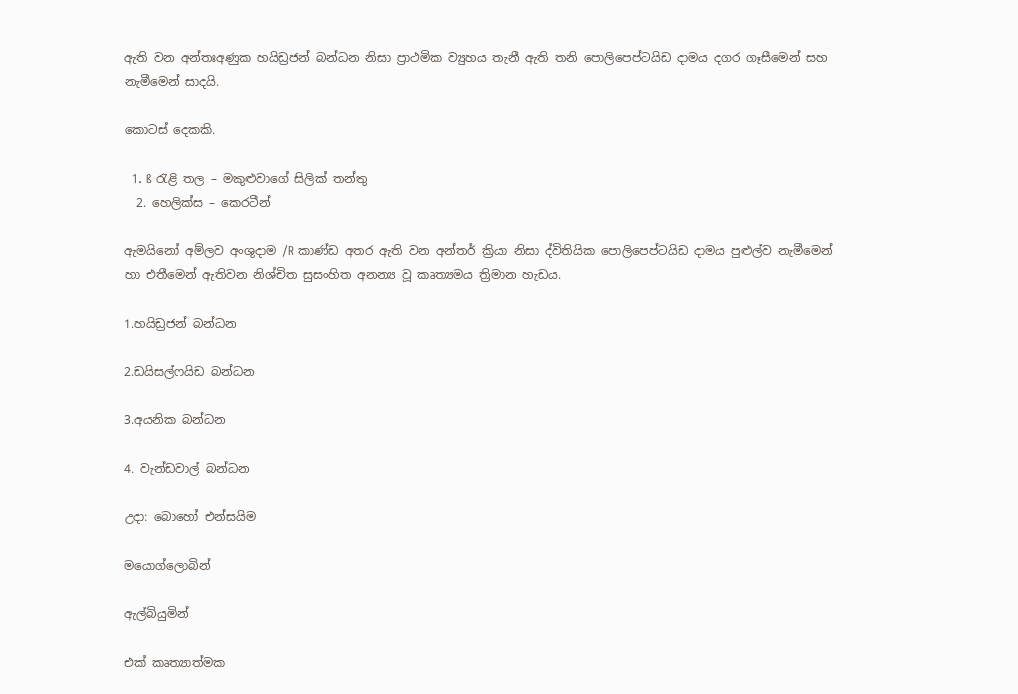ඇති වන අන්තඃඅණුක හයිඩ්‍රජන් බන්ධන නිසා ප්‍රාථමික ව්‍යුහය තැනී ඇති තනි පොලිපෙප්ටයිඩ දාමය දගර ගෑසීමෙන් සහ නැමීමෙන් සාදයි.

කොටස් දෙකකි.

  1. ß රැළි තල – මකුළුවාගේ සිලික් තන්තු
  2. හෙලික්ස – කෙරටීන්

ඇමයිනෝ අම්ලව අංශුදාම /R කාණ්ඩ අතර ඇති වන අන්තර් ක්‍රියා නිසා ද්විතියික පොලිපෙප්ටයිඩ දාමය පුළුල්ව නැමීමෙන් හා එතීමෙන් ඇතිවන නිශ්චිත සුසංහිත අනන්‍ය වූ කෘත්‍යමය ත්‍රිමාන හැඩය.

1.හයිඩ්‍රජන් බන්ධන

2.ඩයිසල්ෆයිඩ බන්ධන

3.අයනික බන්ධන

4. වැන්ඩවාල් බන්ධන

උදා: බොහෝ එන්සයිම

මයොග්ලොබින්

ඇල්බියුමින්

එක් කෘත්‍යාත්මක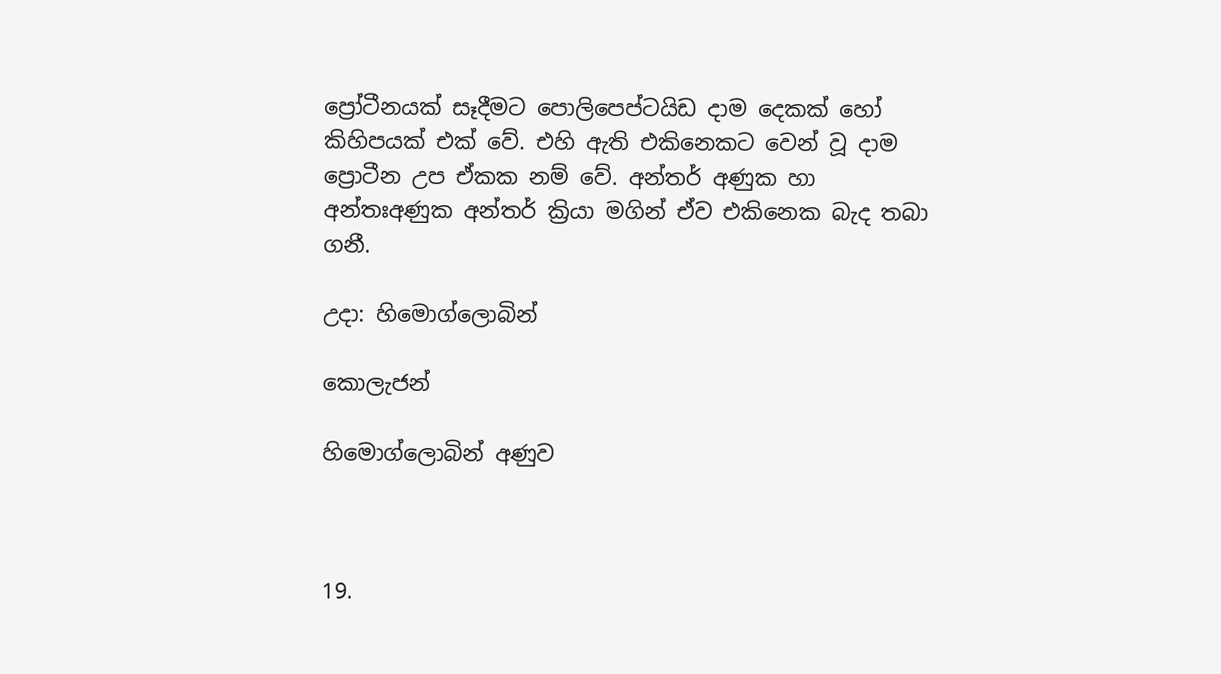ප්‍රෝටීනයක් සෑදීමට පොලිපෙප්ටයිඩ දාම දෙකක් හෝ කිහිපයක් එක් වේ. එහි ඇති එකිනෙකට වෙන් වූ දාම ප්‍රොටීන උප ඒකක නම් වේ. අන්තර් අණුක හා අන්තඃඅණුක අන්තර් ක්‍රියා මගින් ඒව එකිනෙක බැද තබා ගනී.

උදා: හිමොග්ලොබින්

කොලැජන්

හිමොග්ලොබින් අණුව



19.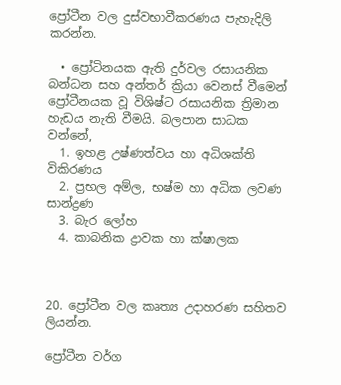ප්‍රෝටීන වල දුස්වභාවීකරණය පැහැදිලි කරන්න.

  • ප්‍රෝටිනයක ඇති දුර්වල රසායනික බන්ධන සහ අන්තර් ක්‍රියා වෙනස් වීමෙන් ප්‍රෝටීනයක වූ විශිෂ්ට රසායනික ත්‍රිමාන හැඩය නැති වීමයි. බලපාන සාධක වන්නේ,
  1. ඉහළ උෂ්ණත්වය හා අධිශක්ති විකිරණය
  2. ප්‍රභල අම්ල, භෂ්ම හා අධික ලවණ සාන්ද්‍රණ
  3. බැර ලෝහ
  4. කාබනික ද්‍රාවක හා ක්ෂාලක



20. ප්‍රෝටීන වල කෘත්‍ය උදාහරණ සහිතව ලියන්න.

ප්‍රෝටීන වර්ග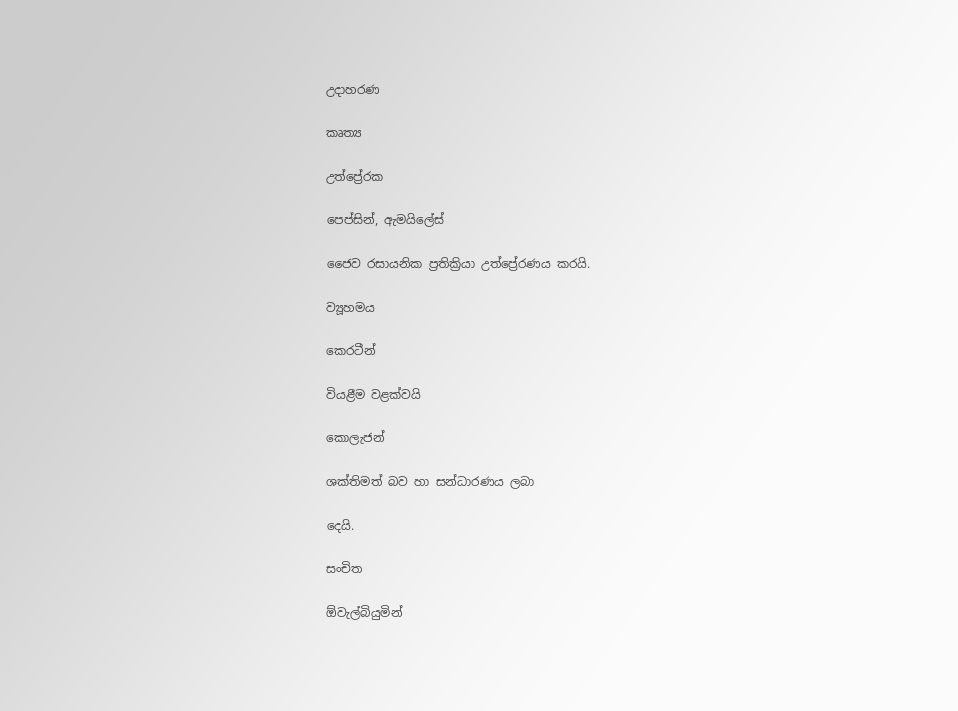උදාහරණ

කෘත්‍ය

උත්ප්‍රේරක

පෙප්සින්, ඇමයිලේස්

ජෛව රසායනික ප්‍රතික්‍රියා උත්ප්‍රේරණය කරයි.

ව්‍යූහමය

කෙරටීන්

වියළීම වළක්වයි

කොලැජන්

ශක්තිමත් බව හා සන්ධාරණය ලබා

දෙයි.

සංචිත

ඕවැල්බියුමින්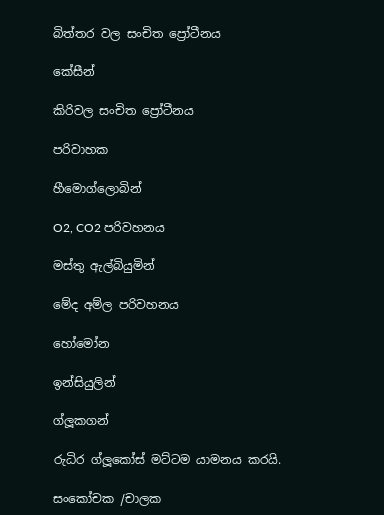බිත්තර වල සංචිත ප්‍රෝටීනය

කේසීන්

කිරිවල සංචිත ප්‍රෝටීනය

පරිවාහක

හීමොග්ලොබින්

O2, CO2 පරිවහනය

මස්තු ඇල්බියුමින්

මේද අම්ල පරිවහනය

හෝමෝන

ඉන්සියුලින්

ග්ලූකගන්

රුධිර ග්ලූකෝස් මට්ටම යාමනය කරයි.

සංකෝචක /චාලක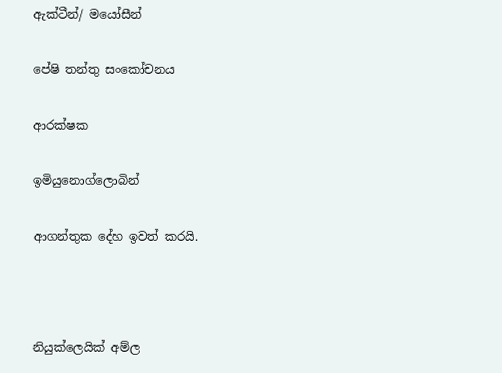ඇක්ටීන්/ මයෝසීන්

පේෂි තන්තු සංකෝචනය

ආරක්ෂක

ඉමියුනොග්ලොබින්

ආගන්තුක දේහ ඉවත් කරයි.



නියුක්ලෙයික් අම්ල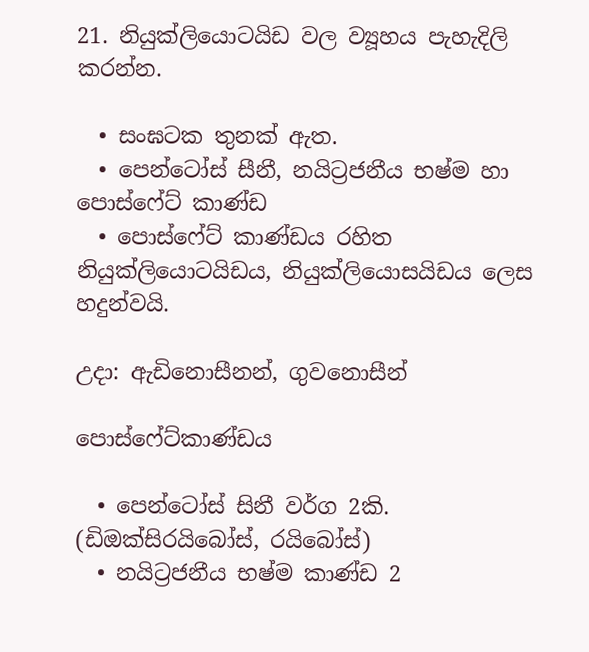21. නියුක්ලියොටයිඩ වල ව්‍යූහය පැහැදිලි කරන්න.

  • සංඝටක තුනක් ඇත.
  • පෙන්ටෝස් සීනී, නයිට්‍රජනීය භෂ්ම හා පොස්ෆේට් කාණ්ඩ
  • පොස්ෆේට් කාණ්ඩය රහිත නියුක්ලියොටයිඩය, නියුක්ලියොසයිඩය ලෙස හදුන්වයි.

උදා: ඇඩිනොසීනන්, ගුවනොසීන්

පොස්ෆේට්කාණ්ඩය

  • පෙන්ටෝස් සිනී වර්ග 2කි. (ඩිඔක්සිරයිබෝස්, රයිබෝස්)
  • නයිට්‍රජනීය භෂ්ම කාණ්ඩ 2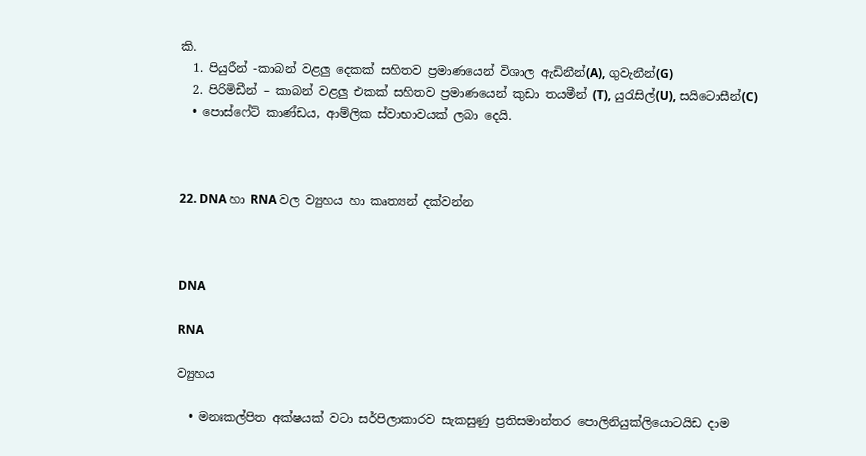කි.
  1. පියුරීන් -කාබන් වළලු දෙකක් සහිතව ප්‍රමාණයෙන් විශාල ඇඩිනීන්(A), ගුවැනීන්(G)
  2. පිරිමිඩීන් – කාබන් වළලු එකක් සහිතව ප්‍රමාණයෙන් කුඩා තයමීන් (T), යුරැසිල්(U), සයිටොසීන්(C)
  • පොස්ෆේට් කාණ්ඩය, ආම්ලික ස්වාභාවයක් ලබා දෙයි.



22. DNA හා RNA වල ව්‍යුහය හා කෘත්‍යන් දක්වන්න



DNA

RNA

ව්‍යුහය

  • මනඃකල්පිත අක්ෂයක් වටා සර්පිලාකාරව සැකසුණු ප්‍රතිසමාන්තර පොලිනියුක්ලියොටයිඩ දාම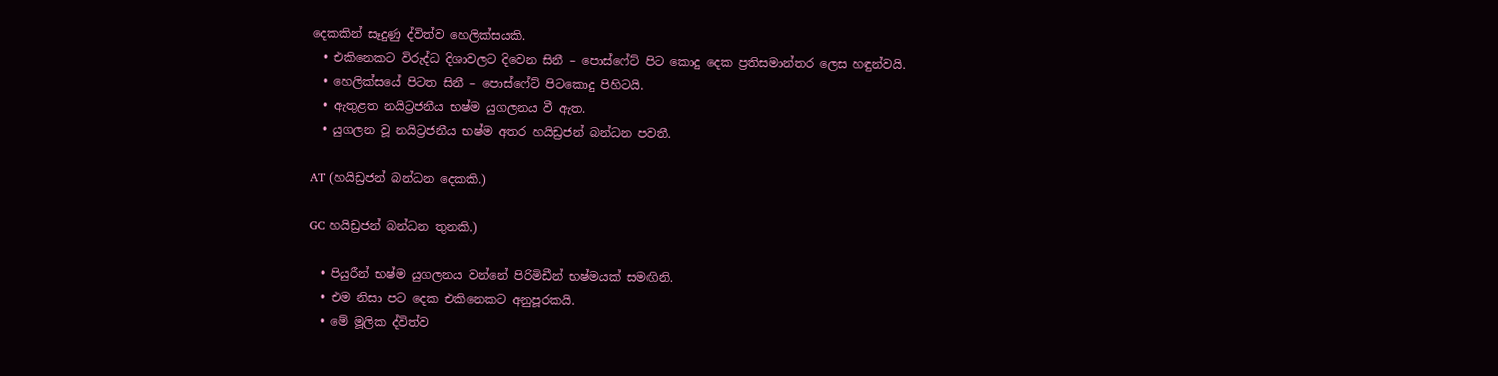දෙකකින් සෑදුණු ද්විත්ව හෙලික්සයකි.
  • එකිනෙකට විරුද්ධ දිශාවලට දිවෙන සිනී – පොස්ෆේට් පිට කොදු දෙක ප්‍රතිසමාන්තර ලෙස හඳුන්වයි.
  • හෙලික්සයේ පිටත සිනී – පොස්ෆේට් පිටකොදු පිහිටයි.
  • ඇතුළත නයිට්‍රජනීය භෂ්ම යුගලනය වී ඇත.
  • යුගලන වූ නයිට්‍රජනීය භෂ්ම අතර හයිඩ්‍රජන් බන්ධන පවතී.

AT (හයිඩ්‍රජන් බන්ධන දෙකකි.)

GC හයිඩ්‍රජන් බන්ධන තුනකි.)

  • පියුරීන් භෂ්ම යුගලනය වන්නේ පිරිමිඩීන් භෂ්මයක් සමඟිනි.
  • එම නිසා පට දෙක එකිනෙකට අනුපූරකයි.
  • මේ මූලික ද්විත්ව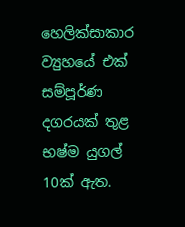හෙලික්සාකාර ව්‍යුහයේ එක් සම්පූර්ණ දගරයක් තුළ භෂ්ම යුගල් 10ක් ඇත.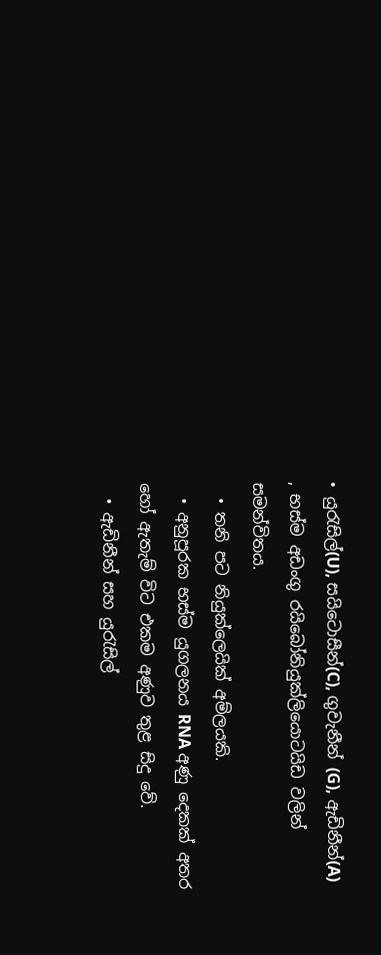• යුරැසිල්(U), සයිටොසීන්(C), ගුවැනීන් (G), ඇඩිනීන්(A) , භස්ම අඩංගු රයිබෝනියුක්ලියොටයිඩ වලින් සමන්විතය.
  • තනි පට නියුක්ලෙයික් අම්ලයකි.
  • අනුපූරක භස්ම යුගලනය RNA අණු දෙකක් අතර හෝ ඇතැම් විට එකම අණුව තුළ සිදු වේ.
  • ඇඩිනීන් සහ යුරැසිල්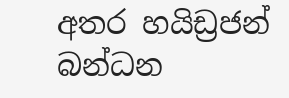අතර හයිඩ්‍රජන් බන්ධන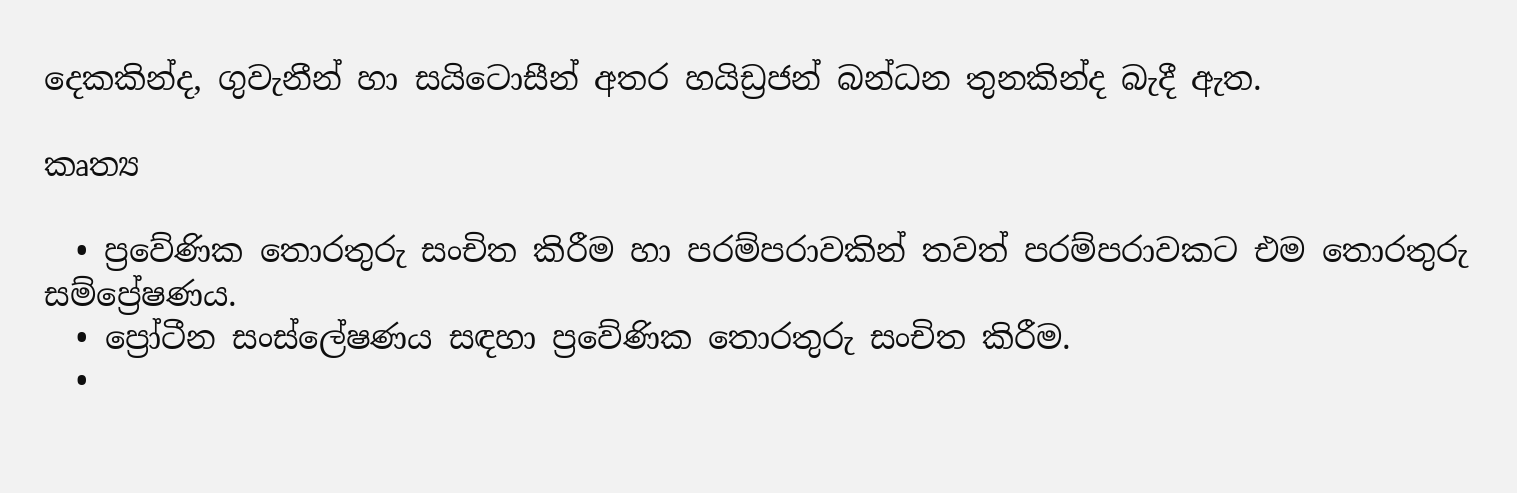දෙකකින්ද, ගුවැනීන් හා සයිටොසීන් අතර හයිඩ්‍රජන් බන්ධන තුනකින්ද බැදී ඇත.

කෘත්‍ය

  • ප්‍රවේණික තොරතුරු සංචිත කිරීම හා පරම්පරාවකින් තවත් පරම්පරාවකට එම තොරතුරු සම්ප්‍රේෂණය.
  • ප්‍රෝටීන සංස්ලේෂණය සඳහා ප්‍රවේණික තොරතුරු සංචිත කිරීම.
  •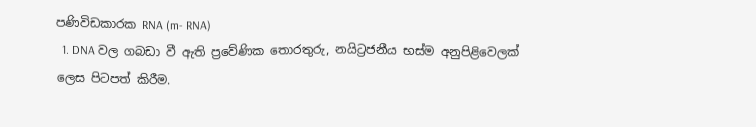පණිවිඩකාරක RNA (m- RNA)
  1. DNA වල ගබඩා වී ඇති ප්‍රවේණික තොරතුරු, නයිට්‍රජනීය භස්ම අනුපිළිවෙලක් ලෙස පිටපත් කිරීම.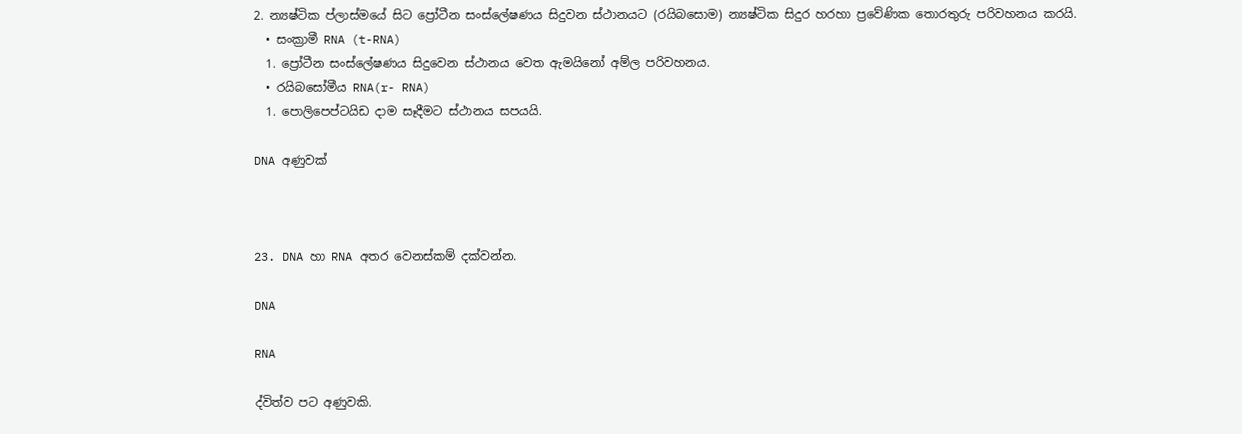2. න්‍යෂ්ටික ප්ලාස්මයේ සිට ප්‍රෝටීන සංස්ලේෂණය සිදුවන ස්ථානයට (රයිබසොම) න්‍යෂ්ටික සිදුර හරහා ප්‍රවේණික තොරතුරු පරිවහනය කරයි.
  • සංක්‍රාමී RNA (t-RNA)
  1. ප්‍රෝටීන සංස්ලේෂණය සිදුවෙන ස්ථානය වෙත ඇමයිනෝ අම්ල පරිවහනය.
  • රයිබසෝමීය RNA(r- RNA)
  1. පොලිපෙප්ටයිඩ දාම සෑදීමට ස්ථානය සපයයි.

DNA අණුවක්



23. DNA හා RNA අතර වෙනස්කම් දක්වන්න.

DNA

RNA

ද්විත්ව පට අණුවකි.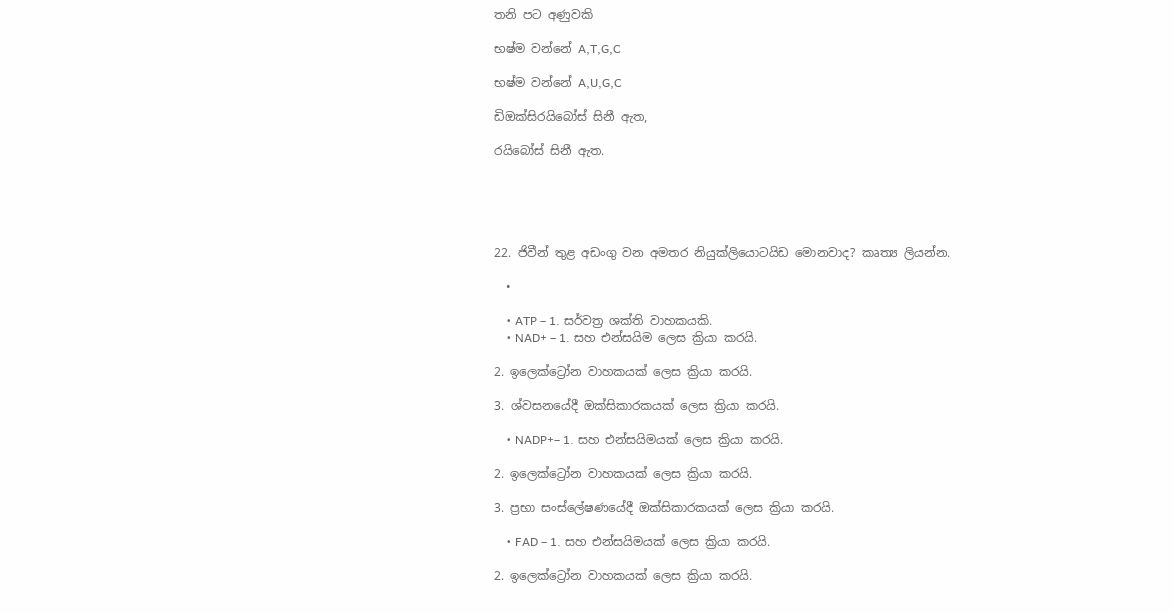තනි පට අණුවකි

භෂ්ම වන්නේ A,T,G,C

භෂ්ම වන්නේ A,U,G,C

ඩිඔක්සිරයිබෝස් සිනී ඇත,

රයිබෝස් සිනී ඇත.





22. ජිවීන් තුළ අඩංගු වන අමතර නියුක්ලියොටයිඩ මොනවාද? කෘත්‍ය ලියන්න.

  •

    • ATP – 1. සර්වත්‍ර ශක්ති වාහකයකි.
    • NAD+ – 1. සහ එන්සයිම ලෙස ක්‍රියා කරයි.

2. ඉලෙක්ට්‍රෝන වාහකයක් ලෙස ක්‍රියා කරයි.

3. ශ්වසනයේදී ඔක්සිකාරකයක් ලෙස ක්‍රියා කරයි.

    • NADP+– 1. සහ එන්සයිමයක් ලෙස ක්‍රියා කරයි.

2. ඉලෙක්ට්‍රෝන වාහකයක් ලෙස ක්‍රියා කරයි.

3. ප්‍රභා සංස්ලේෂණයේදී ඔක්සිකාරකයක් ලෙස ක්‍රියා කරයි.

    • FAD – 1. සහ එන්සයිමයක් ලෙස ක්‍රියා කරයි.

2. ඉලෙක්ට්‍රෝන වාහකයක් ලෙස ක්‍රියා කරයි.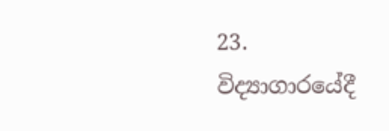23. විද්‍යාගාරයේදී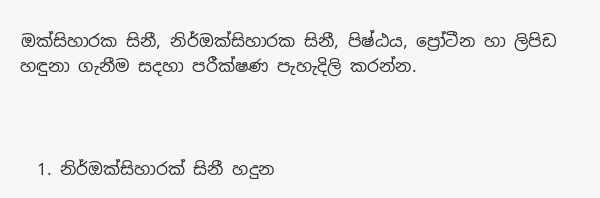ඔක්සිහාරක සිනී, නිර්ඔක්සිහාරක සිනී, පිෂ්ඨය, ප්‍රෝටීන හා ලිපිඩ හඳුනා ගැනීම සදහා පරීක්ෂණ පැහැදිලි කරන්න.



  1. නිර්ඔක්සිහාරක් සිනී හදුන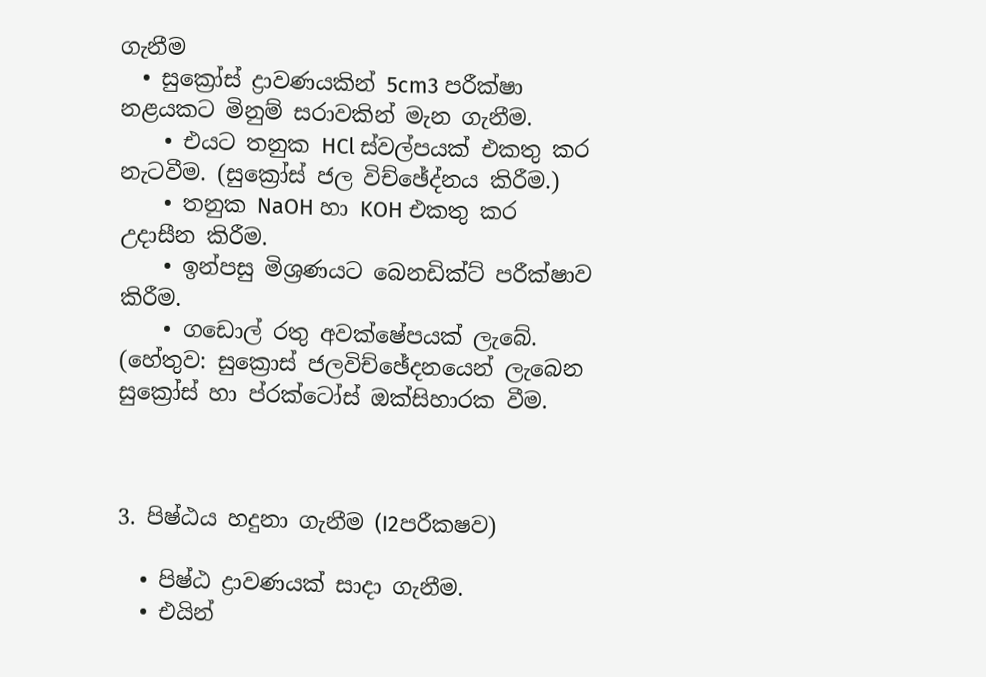ගැනීම
  • සුක්‍රෝස් ද්‍රාවණයකින් 5cm3 පරීක්ෂා නළයකට මිනුම් සරාවකින් මැන ගැනීම.
    • එයට තනුක HCl ස්වල්පයක් එකතු කර නැටවීම. (සුක්‍රෝස් ජල විච්ඡේද්නය කිරීම.)
    • තනුක NaOH හා KOH එකතු කර උදාසීන කිරීම.
    • ඉන්පසු මිශ්‍රණයට බෙනඩික්ට් පරීක්ෂාව කිරීම.
    • ගඩොල් රතු අවක්ෂේපයක් ලැබේ. (හේතුව: සුක්‍රොස් ජලවිච්ඡේදනයෙන් ලැබෙන සුක්‍රෝස් හා ප්රක්ටෝස් ඔක්සිහාරක වීම.



3. පිෂ්ඨය හදුනා ගැනීම (I2පරීකෂව)

  • පිෂ්ඨ ද්‍රාවණයක් සාදා ගැනීම.
  • එයින්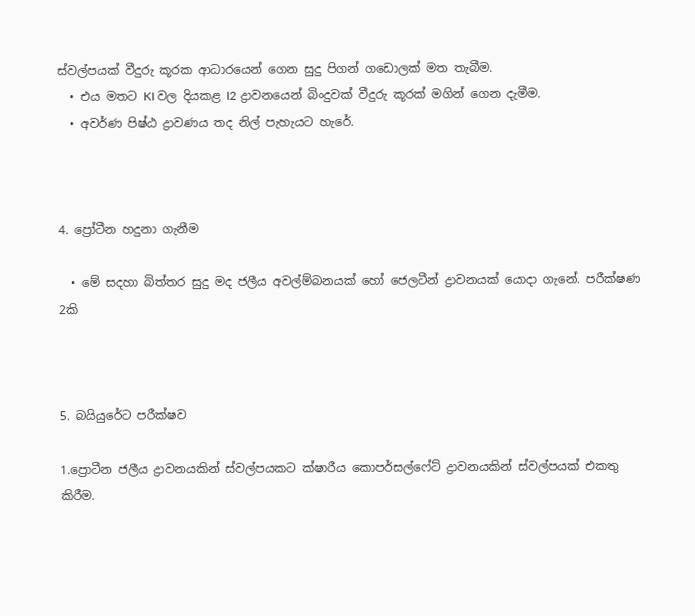ස්වල්පයක් වීදුරු කූරක ආධාරයෙන් ගෙන සුදු පිගන් ගඩොලක් මත තැබීම.
  • එය මතට KI වල දියකළ I2 ද්‍රාවනයෙන් බිංදුවක් වීදුරු කූරක් මගින් ගෙන දැමීම.
  • අවර්ණ පිෂ්ඨ ද්‍රාවණය තද නිල් පැහැයට හැරේ.



4. ප්‍රෝටීන හදුනා ගැනීම

  • මේ සදහා බිත්තර සුදු මද ජලීය අවල්ම්බනයක් හෝ ජෙලටීන් ද්‍රාවනයක් යොදා ගැනේ. පරීක්ෂණ 2කි



5. බයියුරේට පරීක්ෂව

1.ප්‍රොටීන ජලීය ද්‍රාවනයකින් ස්වල්පයකට ක්ෂාරීය කොපර්සල්ෆේට් ද්‍රාවනයකින් ස්වල්පයක් එකතු කිරීම.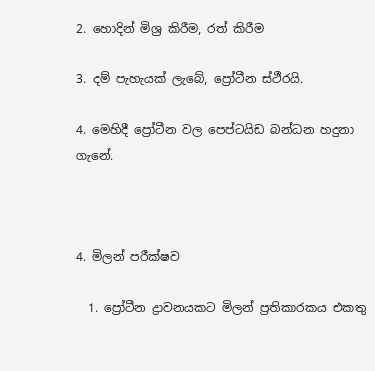2. හොදින් මිශ්‍ර කිරීම, රත් කිරීම

3. දම් පැහැයක් ලැබේ, ප්‍රෝටීන ස්ථීරයි.

4. මෙහිදී ප්‍රෝටීන වල පෙප්ටයිඩ බන්ධන හදුනා ගැනේ.



4. මිලන් පරීක්ෂව

  1. ප්‍රෝටීන ද්‍රාවනයකට මිලන් ප්‍රතිකාරකය එකතු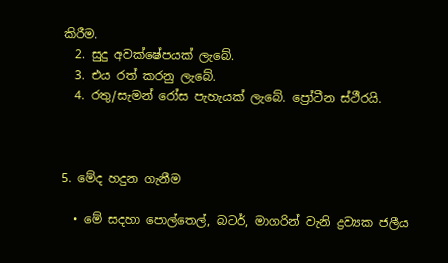කිරීම.
  2. සුදු අවක්ෂේපයක් ලැබේ.
  3. එය රත් කරනු ලැබේ.
  4. රතු/සැමන් රෝස පැහැයක් ලැබේ. ප්‍රෝටීන ස්ථීරයි.



5. මේද හදුන ගැනීම

  • මේ සදහා පොල්තෙල්, බටර්, මාගරින් වැනි ද්‍රව්‍යක ජලීය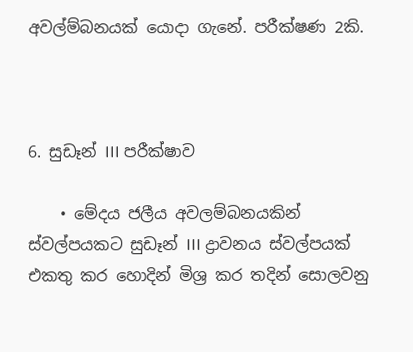අවල්ම්බනයක් යොදා ගැනේ. පරීක්ෂණ 2කි.



6. සුඩෑන් III පරීක්ෂාව

    • මේදය ජලීය අවලම්බනයකින් ස්වල්පයකට සුඩෑන් III ද්‍රාවනය ස්වල්පයක් එකතු කර හොදින් මිශ්‍ර කර තදින් සොලවනු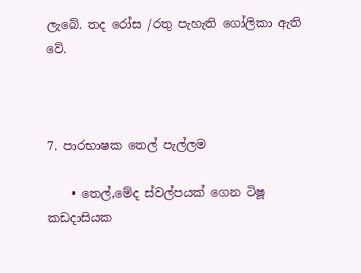ලැබේ. තද රෝස /රතු පැහැති ගෝලිකා ඇති වේ.



7. පාරභාෂක තෙල් පැල්ලම

    • තෙල්,මේද ස්වල්පයක් ගෙන ටිෂූ කඩදාසියක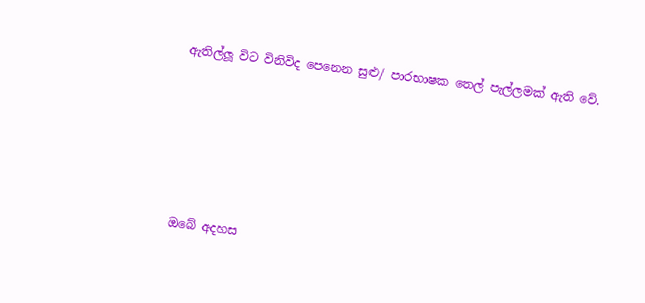ඇතිල්ලූ විට විනිවිද පෙනෙන සුළු/ පාරභාෂක තෙල් පැල්ලමක් ඇති වේ.







ඔබේ අදහස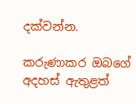දක්වන්න.

කරුණාකර ඔබගේ අදහස් ඇතුළත්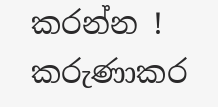කරන්න !
කරුණාකර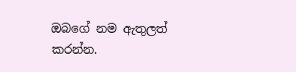ඔබගේ නම ඇතුලත් කරන්න.